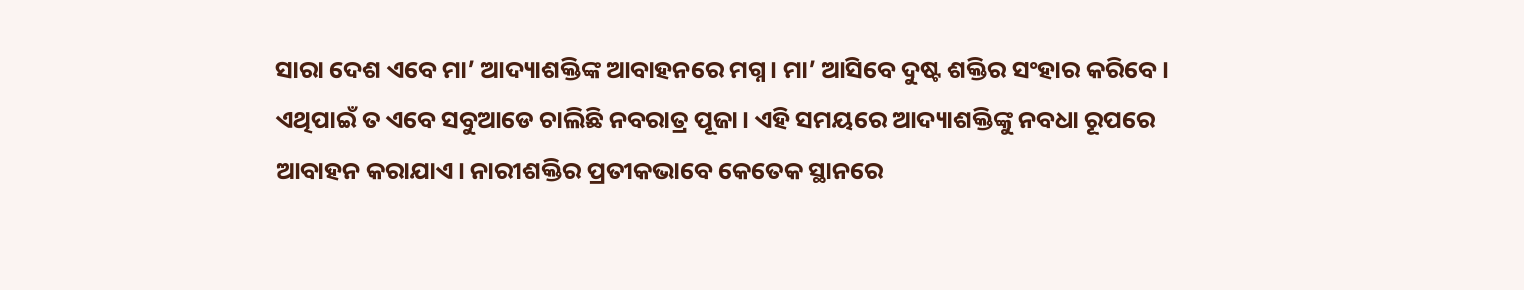ସାରା ଦେଶ ଏବେ ମା’ ଆଦ୍ୟାଶକ୍ତିଙ୍କ ଆବାହନରେ ମଗ୍ନ। ମା’ ଆସିବେ ଦୁଷ୍ଟ ଶକ୍ତିର ସଂହାର କରିବେ। ଏଥିପାଇଁ ତ ଏବେ ସବୁଆଡେ ଚାଲିଛି ନବରାତ୍ର ପୂଜା। ଏହି ସମୟରେ ଆଦ୍ୟାଶକ୍ତିଙ୍କୁ ନବଧା ରୂପରେ ଆବାହନ କରାଯାଏ। ନାରୀଶକ୍ତିର ପ୍ରତୀକଭାବେ କେତେକ ସ୍ଥାନରେ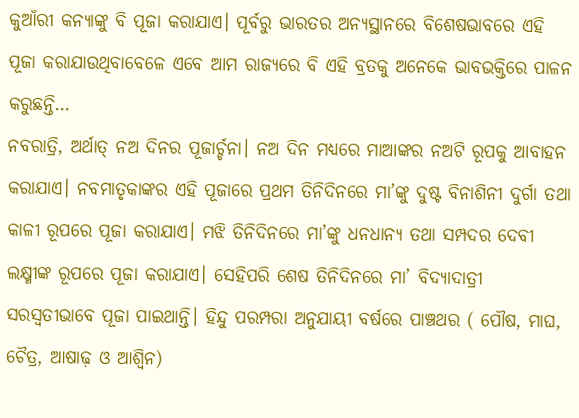କୁଆଁରୀ କନ୍ୟାଙ୍କୁ ବି ପୂଜା କରାଯାଏ। ପୂର୍ବରୁ ଭାରତର ଅନ୍ୟସ୍ଥାନରେ ବିଶେଷଭାବରେ ଏହି ପୂଜା କରାଯାଉଥିବାବେଳେ ଏବେ ଆମ ରାଜ୍ୟରେ ବି ଏହି ବ୍ରତକୁ ଅନେକେ ଭାବଭକ୍ତିରେ ପାଳନ କରୁଛନ୍ତି…
ନବରାତ୍ରି, ଅର୍ଥାତ୍ ନଅ ଦିନର ପୂଜାର୍ଚ୍ଚନା। ନଅ ଦିନ ମଧ୍ୟରେ ମାଆଙ୍କର ନଅଟି ରୂପକୁ ଆବାହନ କରାଯାଏ। ନବମାତୃକାଙ୍କର ଏହି ପୂଜାରେ ପ୍ରଥମ ତିନିଦିନରେ ମା’ଙ୍କୁ ଦୁଷ୍ଟ ବିନାଶିନୀ ଦୁର୍ଗା ତଥା କାଳୀ ରୂପରେ ପୂଜା କରାଯାଏ। ମଝି ତିନିଦିନରେ ମା’ଙ୍କୁ ଧନଧାନ୍ୟ ତଥା ସମ୍ପଦର ଦେବୀ ଲକ୍ଷ୍ମୀଙ୍କ ରୂପରେ ପୂଜା କରାଯାଏ। ସେହିପରି ଶେଷ ତିନିଦିନରେ ମା’ ବିଦ୍ୟାଦାତ୍ରୀ ସରସ୍ବତୀଭାବେ ପୂଜା ପାଇଥାନ୍ତି। ହିନ୍ଦୁ ପରମ୍ପରା ଅନୁଯାୟୀ ବର୍ଷରେ ପାଞ୍ଚଥର ( ପୌଷ, ମାଘ, ଚୈତ୍ର, ଆଷାଢ଼ ଓ ଆଶ୍ୱିନ)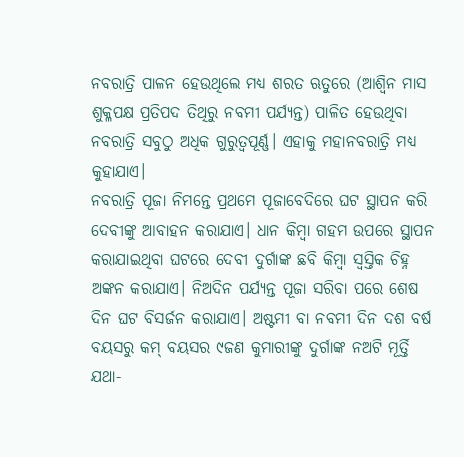ନବରାତ୍ରି ପାଳନ ହେଉଥିଲେ ମଧ୍ୟ ଶରତ ଋତୁରେ (ଆଶ୍ୱିନ ମାସ ଶୁକ୍ଳପକ୍ଷ ପ୍ରତିପଦ ତିଥିରୁ ନବମୀ ପର୍ଯ୍ୟନ୍ତ) ପାଳିତ ହେଉଥିବା ନବରାତ୍ରି ସବୁଠୁ ଅଧିକ ଗୁରୁତ୍ୱପୂର୍ଣ୍ଣ। ଏହାକୁ ମହାନବରାତ୍ରି ମଧ୍ୟ କୁହାଯାଏ।
ନବରାତ୍ରି ପୂଜା ନିମନ୍ତେ ପ୍ରଥମେ ପୂଜାବେଦିରେ ଘଟ ସ୍ଥାପନ କରି ଦେବୀଙ୍କୁ ଆବାହନ କରାଯାଏ। ଧାନ କିମ୍ବା ଗହମ ଉପରେ ସ୍ଥାପନ କରାଯାଇଥିବା ଘଟରେ ଦେବୀ ଦୁର୍ଗାଙ୍କ ଛବି କିମ୍ବା ସ୍ବସ୍ତିକ ଚିହ୍ନ ଅଙ୍କନ କରାଯାଏ। ନିଅଦିନ ପର୍ଯ୍ୟନ୍ତ ପୂଜା ସରିବା ପରେ ଶେଷ ଦିନ ଘଟ ବିସର୍ଜନ କରାଯାଏ। ଅଷ୍ଟମୀ ବା ନବମୀ ଦିନ ଦଶ ବର୍ଷ ବୟସରୁ କମ୍ ବୟସର ୯ଜଣ କୁମାରୀଙ୍କୁ ଦୁର୍ଗାଙ୍କ ନଅଟି ମୂର୍ତ୍ତି ଯଥା-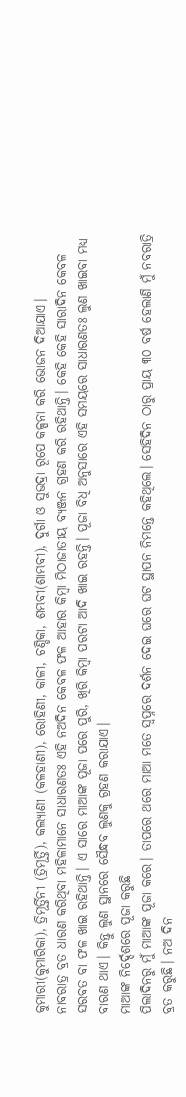କୁମାରୀ(କୁମାରିକା), ତ୍ରିମୂର୍ତ୍ତିନୀ (ତ୍ରିମୂର୍ତ୍ତି), କଲ୍ୟାଣୀ (କଳହାଣୀ), ରୋହିଣୀ, କାଳୀ, ଚଣ୍ଡିକା, ଶମ୍ଭବୀ(ଶାମ୍ଭବୀ), ଦୁର୍ଗା ଓ ସୁଭଦ୍ରା ରୂପେ କଳ୍ପନା କରି ଭୋଜନ ଦିଆଯାଏ।
ନାବରାତ୍ର ବ୍ରତ ଧାରଣ କରିଥିବା ମହିଳାମାନେ ସାଧାରଣତଃ ଏହି ନଅଦିନ କେବଳ ଫଳ ଆହାର କିମ୍ବା ମିଠାଜାତୀୟ ବ୍ୟଞ୍ଜନ ଗ୍ରହଣ କରି ରହିଥାନ୍ତି। କେହି କେହି ସାରାଦିନ କେବଳ ସରବତ ବା ଫଳ ଖାଇ ରହିଥାନ୍ତି। ଏ ସାରେ ମାଆଙ୍କ ପୂଜା ପରେ ପୁରି, ଖିରି କିମ୍ବା ପରଟା ଆଦି ଖାଇ ରହନ୍ତି। ପୂଜା ବିଧି ଅନୁସାରେ ଏହି ସମୟରେ ସାଧାରଣତଃ ଲୁଣ ଖାଇବା ମଧ୍ୟ ବାରଣ ଥାଏ। କିନ୍ତୁ ଲୁଣ ସ୍ଥାନରେ ସୈନ୍ଧବ ଲୁଣକୁ ଗ୍ରହଣ କରାଯାଏ।
ମାଆଙ୍କ ନିର୍ଦ୍ଦେଶରେ ପୂଜା କରୁଛି
ପିଲାଦିନରୁ ମୁଁ ମାଆଙ୍କ ପୂଜା କରେ। ତାପରେ ଥରେ ମାଆ ମତେ ସ୍ବପ୍ନରେ ଦର୍ଶନ ଦେଇ ଘରେ ଘଟ ସ୍ଥାପନ ନିମନ୍ତେ କହିଥିଲେ। ସେହିଦିନ ଠାରୁ ପ୍ରାୟ ୩୦ ବର୍ଷ ହେଲାଣି ମୁଁ ନବରାତ୍ରି ବ୍ରତ କରୁଛି। ନଅ ଦିନ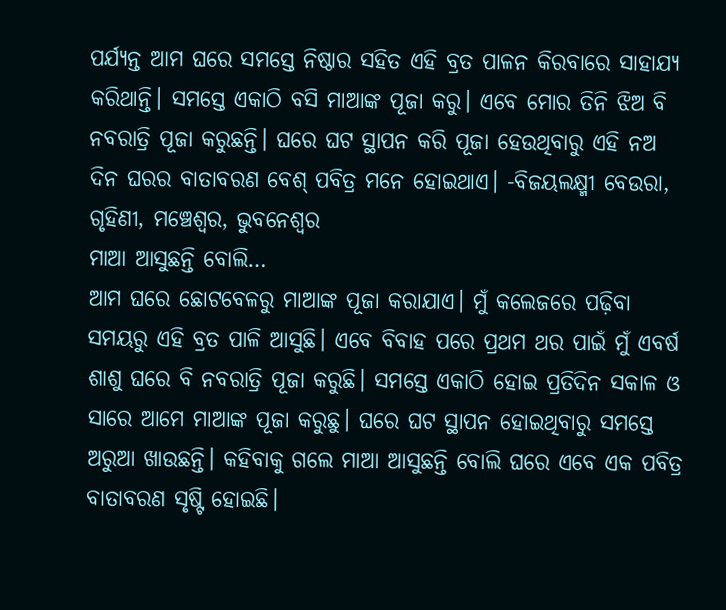ପର୍ଯ୍ୟନ୍ତ ଆମ ଘରେ ସମସ୍ତେ ନିଷ୍ଠାର ସହିତ ଏହି ବ୍ରତ ପାଳନ କିରବାରେ ସାହାଯ୍ୟ କରିଥାନ୍ତି। ସମସ୍ତେ ଏକାଠି ବସି ମାଆଙ୍କ ପୂଜା କରୁ। ଏବେ ମୋର ତିନି ଝିଅ ବି ନବରାତ୍ରି ପୂଜା କରୁଛନ୍ତି। ଘରେ ଘଟ ସ୍ଥାପନ କରି ପୂଜା ହେଉଥିବାରୁ ଏହି ନଅ ଦିନ ଘରର ବାତାବରଣ ବେଶ୍ ପବିତ୍ର ମନେ ହୋଇଥାଏ। -ବିଜୟଲକ୍ଷ୍ମୀ ବେଉରା, ଗୃହିଣୀ, ମଞ୍ଚେଶ୍ୱର, ଭୁବନେଶ୍ୱର
ମାଆ ଆସୁଛନ୍ତି ବୋଲି…
ଆମ ଘରେ ଛୋଟବେଳରୁ ମାଆଙ୍କ ପୂଜା କରାଯାଏ। ମୁଁ କଲେଜରେ ପଢ଼ିବା ସମୟରୁ ଏହି ବ୍ରତ ପାଳି ଆସୁଛି। ଏବେ ବିବାହ ପରେ ପ୍ରଥମ ଥର ପାଇଁ ମୁଁ ଏବର୍ଷ ଶାଶୁ ଘରେ ବି ନବରାତ୍ରି ପୂଜା କରୁଛି। ସମସ୍ତେ ଏକାଠି ହୋଇ ପ୍ରତିଦିନ ସକାଳ ଓ ସାରେ ଆମେ ମାଆଙ୍କ ପୂଜା କରୁଛୁ। ଘରେ ଘଟ ସ୍ଥାପନ ହୋଇଥିବାରୁ ସମସ୍ତେ ଅରୁଆ ଖାଉଛନ୍ତି। କହିବାକୁ ଗଲେ ମାଆ ଆସୁଛନ୍ତି ବୋଲି ଘରେ ଏବେ ଏକ ପବିତ୍ର ବାତାବରଣ ସୃଷ୍ଟି ହୋଇଛି।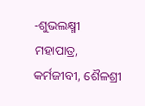-ଶୁଭଲକ୍ଷ୍ମୀ ମହାପାତ୍ର, କର୍ମଜୀବୀ, ଶୈଳଶ୍ରୀ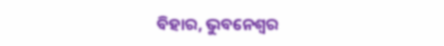ବିହାର, ଭୁବନେଶ୍ୱର